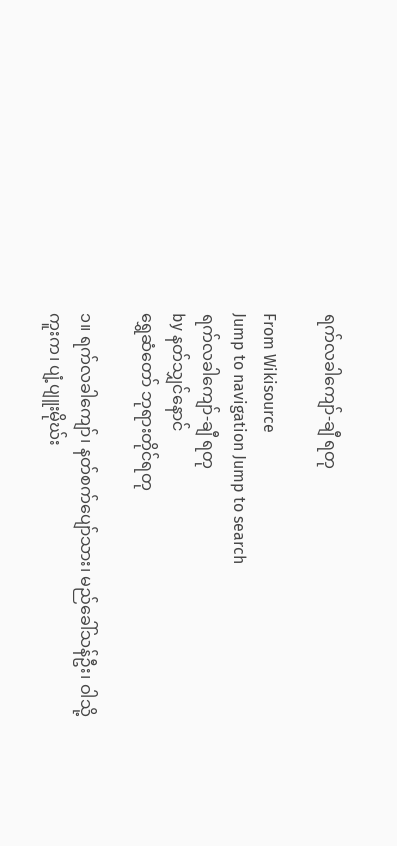ရက်လခါကျော်-ချီ ရတု

From Wikisource
Jump to navigation Jump to search
ရက်လခါကျော်-ချီ ရတု
by နတ်သျှင်နောင်
ရွှေဆံတော် ဘုရားတိုင်ရတု

၁။ ရက်လခါကျော်၊ နတ်စက်ပျော်သား၊ မည်ခေါ်သန်ဦး၊ ဝါသို့ကူးက၊ ပျံ့ပျူးမိုဃ်း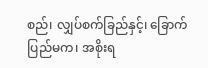စည်၊ လျှပ်စက်ခြည်နှင့်၊ ခြောက်ပြည်မက၊ အစိုးရ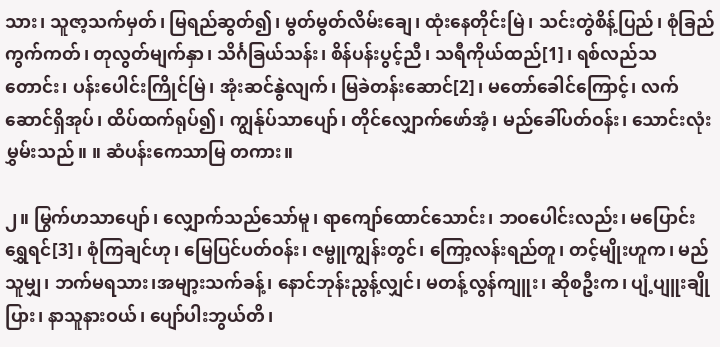သား၊ သူဇာ့သက်မှတ်၊ မြရည်ဆွတ်၍၊ မွတ်မွတ်လိမ်းချေ၊ ထုံးနေတိုင်းမြဲ၊ သင်းတွဲစိန့်ပြည်၊ စုံခြည်ကွက်ကတ်၊ တုလွတ်မျက်နှာ၊ သိင်္ဂခြယ်သန်း၊ စိန်ပန်းပွင့်ညီ၊ သရီကိုယ်ထည်[1]၊ ရစ်လည်သတောင်း၊ ပန်းပေါင်းကြိုင်မြဲ၊ အုံးဆင်နွဲလျက်၊ မြခဲတန်းဆောင်[2]၊ မတော်ခေါင်ကြောင့်၊ လက်ဆောင်ရှိအုပ်၊ ထိပ်ထက်ရုပ်၍၊ ကျွန်ုပ်သာပျော်၊ တိုင်လျှောက်ဖော်အံ့၊ မည်ခေါ်ပတ်ဝန်း၊ သောင်းလုံးမွှမ်းသည်။ ။ ဆံပန်းကေသာမြ တကား။

၂။ မြွက်ဟသာပျော်၊ လျှောက်သည်သော်မူ၊ ရာကျော်ထောင်သောင်း၊ ဘဝပေါင်းလည်း၊ မပြောင်းရွှေရင်[3]၊ စုံကြချင်ဟု၊ မြေပြင်ပတ်ဝန်း၊ ဇမ္ဗူကျွန်းတွင်၊ ကြော့လန်းရည်တူ၊ တင့်မျိုးဟူက၊ မည်သူမျှ၊ ဘက်မရသား၊အမျာ့းသက်ခန့်၊ နောင်ဘုန်းညွန့်လျှင်၊ မတန့်လွန်ကျူး၊ ဆိုစဦးက၊ ပျံ့ပျူးချိုပြား၊ နာသူနားဝယ်၊ ပျော်ပါးဘွယ်တိ၊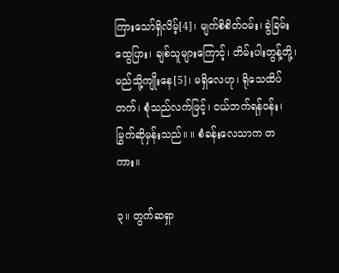ကြားသော်ရှိလိမ့်[4]၊ မျက်စိစိတ်ဝမ်း၊ ခွဲခြမ်းထွေပြား၊ ချစ်သူများကြောင့်၊ တိမ်းပါးတွန့်တို့၊ မည်သို့ကျိုးနေ[5]၊ မရှိလေဟု၊ ရိုသေထိပ်တက်၊ စုံသည်လက်ဖြင့်၊ ငယ်ဘက်ရန်ဝန်း၊ မြွက်ဆိုမှန်းသည်။ ။ စံခန်းလေသာက တကား။

၃။ တွက်ဆရှာ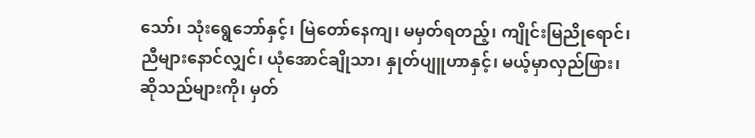သော်၊ သုံးရွေဘော်နှင့်၊ မြဲတော်နေကျ၊ မမှတ်ရတည့်၊ ကျိုင်းမြညိုရောင်၊ ညီများနောင်လျှင်၊ ယုံအောင်ချိုသာ၊ နှုတ်ပျူဟာနှင့်၊ မယ့်မှာလှည်ဖြား၊ ဆိုသည်များကို၊ မှတ်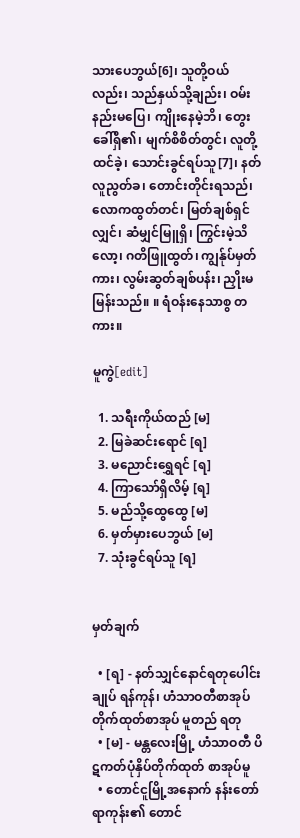သားပေဘွယ်[6]၊ သူတို့ဝယ်လည်း၊ သည်နှယ်သို့ချည်း၊ ဝမ်းနည်းမပြေ၊ ကျိုးနေမဲ့ဘိ၊ တွေးခေါ်ရှိ၏၊ မျက်စိစိတ်တွင်၊ လူတို့ထင်ခဲ့၊ သောင်းခွင်ရပ်သူ[7]၊ နတ်လူညွတ်ခ၊ တောင်းတိုင်းရသည်၊ လောကထွတ်တင်၊ မြတ်ချစ်ရှင်လျှင်၊ ဆံမျှင်မြူရှိ၊ ကြွင်းမဲ့သိလော့၊ ဂတိဖြူထွတ်၊ ကျွန်ုပ်မှတ်ကား၊ လွမ်းဆွတ်ချစ်ပန်း၊ ညှိုးမမြန်းသည်။ ။ ရံဝန်းနေသာစွ တကား။

မူကွဲ[edit]

  1. သရီးကိုယ်ထည် [မ]
  2. မြခဲဆင်းရောင် [ရ]
  3. မညောင်းရွှေရင် [ရ]
  4. ကြာသော်ရှိလိမ့် [ရ]
  5. မည်သို့ထွေထွေ [မ]
  6. မှတ်မှားပေဘွယ် [မ]
  7. သုံးခွင်ရပ်သူ [ရ]


မှတ်ချက်

  • [ရ] - နတ်သျှင်နောင်ရတုပေါင်းချုပ် ရန်ကုန်၊ ဟံသာဝတီစာအုပ်တိုက်ထုတ်စာအုပ် မူတည် ရတု
  • [မ] - မန္တလေးမြို့ ဟံသာဝတီ ပိဋကတ်ပုံနှိပ်တိုက်ထုတ် စာအုပ်မူ
  • တောင်ငူမြို့အနောက် နန်းတော်ရာကုန်း၏ တောင်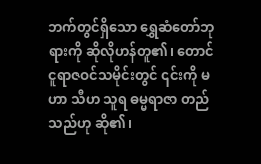ဘက်တွင်ရှိသော ရွှေဆံတော်ဘုရားကို ဆိုလိုဟန်တူ၏၊ တောင်ငူရာဇဝင်သမိုင်းတွင် ၎င်းကို မဟာ သီဟ သူရ ဓမ္မရာဇာ တည်သည်ဟု ဆို၏၊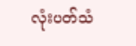လုံးပတ်သံ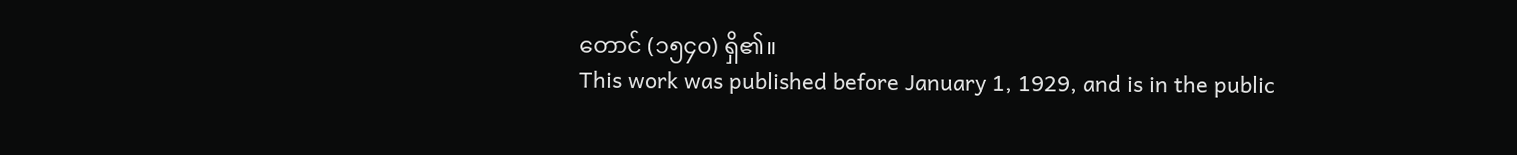တောင် (၁၅၄၀) ရှိ၏။
This work was published before January 1, 1929, and is in the public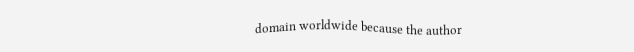domain worldwide because the author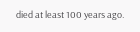died at least 100 years ago.